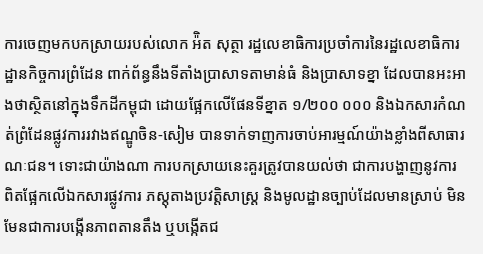ការចេញមកបកស្រាយរបស់លោក អ៉ិត សុត្ថា រដ្ឋលេខាធិការប្រចាំការនៃរដ្ឋលេខាធិការដ្ឋានកិច្ចការព្រំដែន ពាក់ព័ន្ធនឹងទីតាំងប្រាសាទតាមាន់ធំ និងប្រាសាទខ្នា ដែលបានអះអាងថាស្ថិតនៅក្នុងទឹកដីកម្ពុជា ដោយផ្អែកលើផែនទីខ្នាត ១/២០០ ០០០ និងឯកសារកំណត់ព្រំដែនផ្លូវការរវាងឥណ្ឌូចិន-សៀម បានទាក់ទាញការចាប់អារម្មណ៍យ៉ាងខ្លាំងពីសាធារណៈជន។ ទោះជាយ៉ាងណា ការបកស្រាយនេះគួរត្រូវបានយល់ថា ជាការបង្ហាញនូវការពិតផ្អែកលើឯកសារផ្លូវការ ភស្តុតាងប្រវត្តិសាស្ត្រ និងមូលដ្ឋានច្បាប់ដែលមានស្រាប់ មិនមែនជាការបង្កើនភាពតានតឹង ឬបង្កើតជ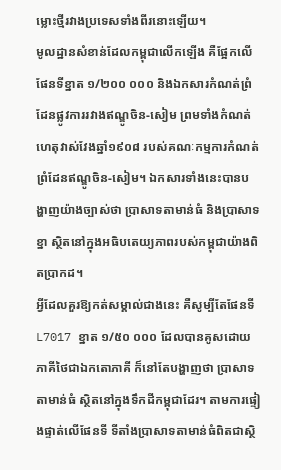ម្លោះថ្មីរវាងប្រទេសទាំងពីរនោះឡើយ។
មូលដ្ឋានសំខាន់ដែលកម្ពុជាលើកឡើង គឺផ្អែកលើផែនទីខ្នាត ១/២០០ ០០០ និងឯកសារកំណត់ព្រំដែនផ្លូវការរវាងឥណ្ឌូចិន-សៀម ព្រមទាំងកំណត់ហេតុវាស់វែងឆ្នាំ១៩០៨ របស់គណៈកម្មការកំណត់ព្រំដែនឥណ្ឌូចិន-សៀម។ ឯកសារទាំងនេះបានបង្ហាញយ៉ាងច្បាស់ថា ប្រាសាទតាមាន់ធំ និងប្រាសាទខ្នា ស្ថិតនៅក្នុងអធិបតេយ្យភាពរបស់កម្ពុជាយ៉ាងពិតប្រាកដ។
អ្វីដែលគួរឱ្យកត់សម្គាល់ជាងនេះ គឺសូម្បីតែផែនទី L7017 ខ្នាត ១/៥០ ០០០ ដែលបានគូសដោយភាគីថៃជាឯកតោភាគី ក៏នៅតែបង្ហាញថា ប្រាសាទតាមាន់ធំ ស្ថិតនៅក្នុងទឹកដីកម្ពុជាដែរ។ តាមការផ្ទៀងផ្ទាត់លើផែនទី ទីតាំងប្រាសាទតាមាន់ធំពិតជាស្ថិ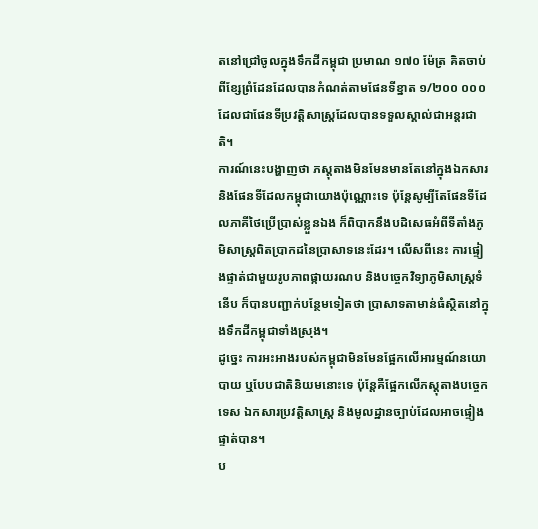តនៅជ្រៅចូលក្នុងទឹកដីកម្ពុជា ប្រមាណ ១៧០ ម៉ែត្រ គិតចាប់ពីខ្សែព្រំដែនដែលបានកំណត់តាមផែនទីខ្នាត ១/២០០ ០០០ ដែលជាផែនទីប្រវត្តិសាស្ត្រដែលបានទទួលស្គាល់ជាអន្តរជាតិ។
ការណ៍នេះបង្ហាញថា ភស្តុតាងមិនមែនមានតែនៅក្នុងឯកសារ និងផែនទីដែលកម្ពុជាយោងប៉ុណ្ណោះទេ ប៉ុន្តែសូម្បីតែផែនទីដែលភាគីថៃប្រើប្រាស់ខ្លួនឯង ក៏ពិបាកនឹងបដិសេធអំពីទីតាំងភូមិសាស្ត្រពិតប្រាកដនៃប្រាសាទនេះដែរ។ លើសពីនេះ ការផ្ទៀងផ្ទាត់ជាមួយរូបភាពផ្កាយរណប និងបច្ចេកវិទ្យាភូមិសាស្ត្រទំនើប ក៏បានបញ្ជាក់បន្ថែមទៀតថា ប្រាសាទតាមាន់ធំស្ថិតនៅក្នុងទឹកដីកម្ពុជាទាំងស្រុង។
ដូច្នេះ ការអះអាងរបស់កម្ពុជាមិនមែនផ្អែកលើអារម្មណ៍នយោបាយ ឬបែបជាតិនិយមនោះទេ ប៉ុន្តែគឺផ្អែកលើភស្តុតាងបច្ចេកទេស ឯកសារប្រវត្តិសាស្ត្រ និងមូលដ្ឋានច្បាប់ដែលអាចផ្ទៀងផ្ទាត់បាន។
ប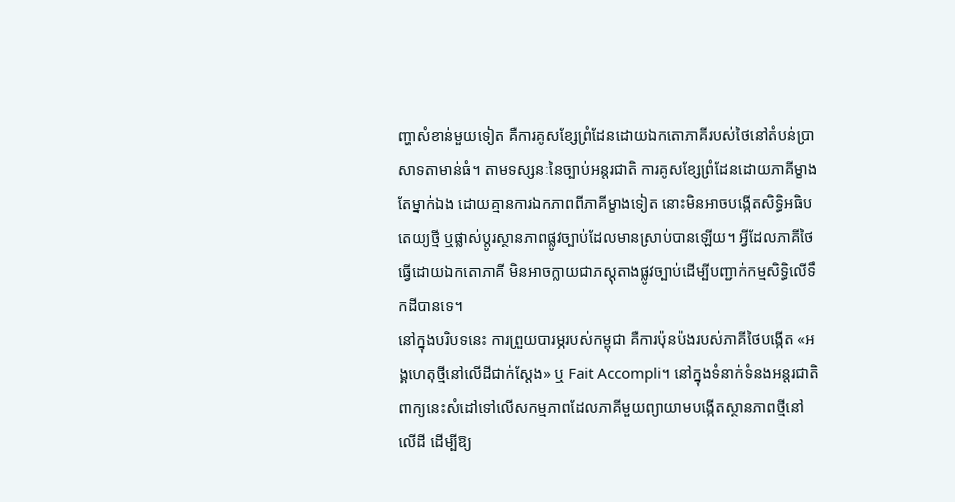ញ្ហាសំខាន់មួយទៀត គឺការគូសខ្សែព្រំដែនដោយឯកតោភាគីរបស់ថៃនៅតំបន់ប្រាសាទតាមាន់ធំ។ តាមទស្សនៈនៃច្បាប់អន្តរជាតិ ការគូសខ្សែព្រំដែនដោយភាគីម្ខាងតែម្នាក់ឯង ដោយគ្មានការឯកភាពពីភាគីម្ខាងទៀត នោះមិនអាចបង្កើតសិទ្ធិអធិបតេយ្យថ្មី ឬផ្លាស់ប្តូរស្ថានភាពផ្លូវច្បាប់ដែលមានស្រាប់បានឡើយ។ អ្វីដែលភាគីថៃធ្វើដោយឯកតោភាគី មិនអាចក្លាយជាភស្តុតាងផ្លូវច្បាប់ដើម្បីបញ្ជាក់កម្មសិទ្ធិលើទឹកដីបានទេ។
នៅក្នុងបរិបទនេះ ការព្រួយបារម្ភរបស់កម្ពុជា គឺការប៉ុនប៉ងរបស់ភាគីថៃបង្កើត «អង្គហេតុថ្មីនៅលើដីជាក់ស្តែង» ឬ Fait Accompli។ នៅក្នុងទំនាក់ទំនងអន្តរជាតិ ពាក្យនេះសំដៅទៅលើសកម្មភាពដែលភាគីមួយព្យាយាមបង្កើតស្ថានភាពថ្មីនៅលើដី ដើម្បីឱ្យ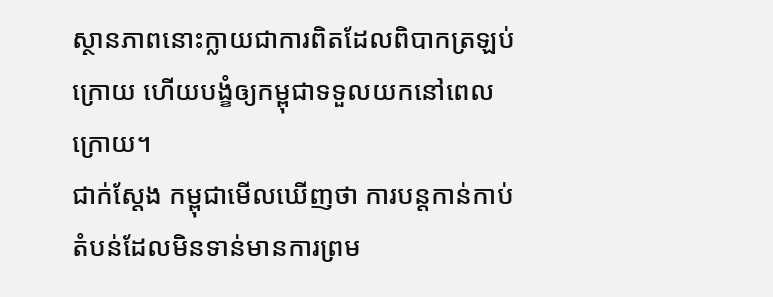ស្ថានភាពនោះក្លាយជាការពិតដែលពិបាកត្រឡប់ក្រោយ ហើយបង្ខំឲ្យកម្ពុជាទទួលយកនៅពេលក្រោយ។
ជាក់ស្តែង កម្ពុជាមើលឃើញថា ការបន្តកាន់កាប់តំបន់ដែលមិនទាន់មានការព្រម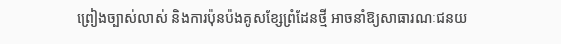ព្រៀងច្បាស់លាស់ និងការប៉ុនប៉ងគូសខ្សែព្រំដែនថ្មី អាចនាំឱ្យសាធារណៈជនយ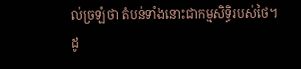ល់ច្រឡំថា តំបន់ទាំងនោះជាកម្មសិទ្ធិរបស់ថៃ។ ដូ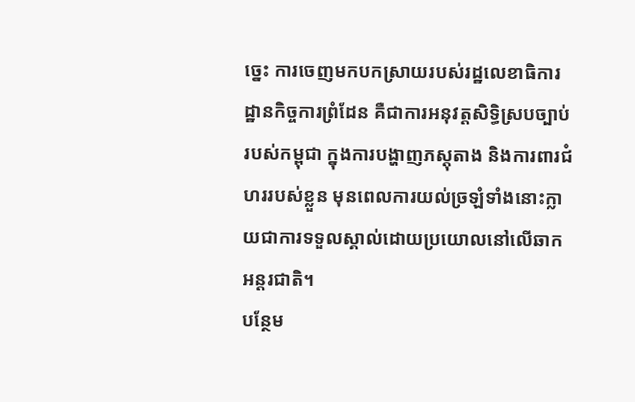ច្នេះ ការចេញមកបកស្រាយរបស់រដ្ឋលេខាធិការដ្ឋានកិច្ចការព្រំដែន គឺជាការអនុវត្តសិទ្ធិស្របច្បាប់របស់កម្ពុជា ក្នុងការបង្ហាញភស្តុតាង និងការពារជំហររបស់ខ្លួន មុនពេលការយល់ច្រឡំទាំងនោះក្លាយជាការទទួលស្គាល់ដោយប្រយោលនៅលើឆាកអន្តរជាតិ។
បន្ថែម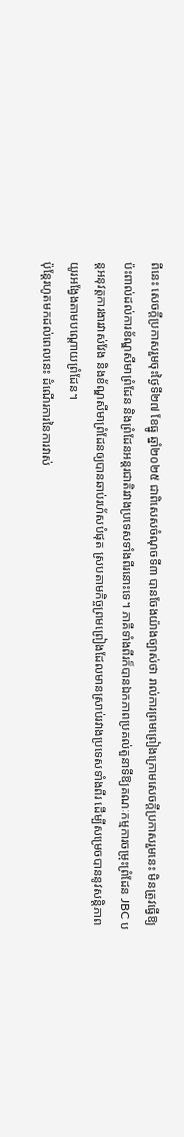ពីនេះ សេចក្តីប្រកាសរួមចុះថ្ងៃទី២៧ ខែធ្នូ ឆ្នាំ២០២៥ ជាពិសេសចំណុចទី៣ បានចែងយ៉ាងច្បាស់ថា រាល់ការព្រមព្រៀងក្រោមសេចក្តីប្រកាសរួមនេះ មិនត្រូវធ្វើឱ្យប៉ះពាល់ដល់ការខ័ណ្ឌសីមាព្រំដែន និងព្រំដែនអន្តរជាតិរវាងប្រទេសទាំងពីរនោះទេ។ ភាគីទាំងពីរក៏បានឯកភាពប្រគល់តួនាទីឱ្យគណៈកម្មការចម្រុះព្រំដែន JBC បន្តអនុវត្តការងារវាស់វែង និងខ័ណ្ឌសីមាព្រំដែនឲ្យបានឆាប់រហ័សបំផុត ស្របតាមកិច្ចព្រមព្រៀងដែលមានស្រាប់រវាងប្រទេសទាំងពីរ ដើម្បីសម្រេចបាននូវសន្តិភាពយូរអង្វែងតាមបណ្តោយព្រំដែន។
ប៉ុន្តែរហូតមកដល់ពេលនេះ ដំណើរការនៃការវាស់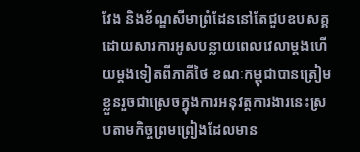វែង និងខ័ណ្ឌសីមាព្រំដែននៅតែជួបឧបសគ្គ ដោយសារការអូសបន្លាយពេលវេលាម្តងហើយម្តងទៀតពីភាគីថៃ ខណៈកម្ពុជាបានត្រៀមខ្លួនរួចជាស្រេចក្នុងការអនុវត្តការងារនេះស្របតាមកិច្ចព្រមព្រៀងដែលមាន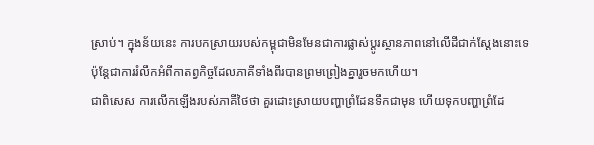ស្រាប់។ ក្នុងន័យនេះ ការបកស្រាយរបស់កម្ពុជាមិនមែនជាការផ្លាស់ប្តូរស្ថានភាពនៅលើដីជាក់ស្តែងនោះទេ ប៉ុន្តែជាការរំលឹកអំពីកាតព្វកិច្ចដែលភាគីទាំងពីរបានព្រមព្រៀងគ្នារួចមកហើយ។
ជាពិសេស ការលើកឡើងរបស់ភាគីថៃថា គួរដោះស្រាយបញ្ហាព្រំដែនទឹកជាមុន ហើយទុកបញ្ហាព្រំដែ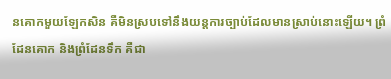នគោកមួយឡែកសិន គឺមិនស្របទៅនឹងយន្តការច្បាប់ដែលមានស្រាប់នោះឡើយ។ ព្រំដែនគោក និងព្រំដែនទឹក គឺជា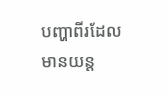បញ្ហាពីរដែលមានយន្ត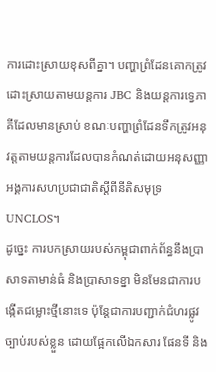ការដោះស្រាយខុសពីគ្នា។ បញ្ហាព្រំដែនគោកត្រូវដោះស្រាយតាមយន្តការ JBC និងយន្តការទ្វេភាគីដែលមានស្រាប់ ខណៈបញ្ហាព្រំដែនទឹកត្រូវអនុវត្តតាមយន្តការដែលបានកំណត់ដោយអនុសញ្ញាអង្គការសហប្រជាជាតិស្តីពីនីតិសមុទ្រ UNCLOS។
ដូច្នេះ ការបកស្រាយរបស់កម្ពុជាពាក់ព័ន្ធនឹងប្រាសាទតាមាន់ធំ និងប្រាសាទខ្នា មិនមែនជាការបង្កើតជម្លោះថ្មីនោះទេ ប៉ុន្តែជាការបញ្ជាក់ជំហរផ្លូវច្បាប់របស់ខ្លួន ដោយផ្អែកលើឯកសារ ផែនទី និង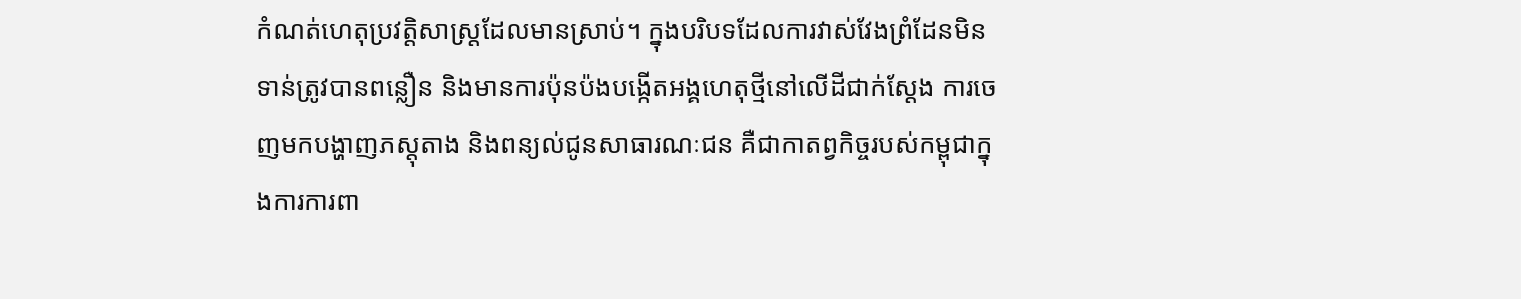កំណត់ហេតុប្រវត្តិសាស្ត្រដែលមានស្រាប់។ ក្នុងបរិបទដែលការវាស់វែងព្រំដែនមិនទាន់ត្រូវបានពន្លឿន និងមានការប៉ុនប៉ងបង្កើតអង្គហេតុថ្មីនៅលើដីជាក់ស្តែង ការចេញមកបង្ហាញភស្តុតាង និងពន្យល់ជូនសាធារណៈជន គឺជាកាតព្វកិច្ចរបស់កម្ពុជាក្នុងការការពា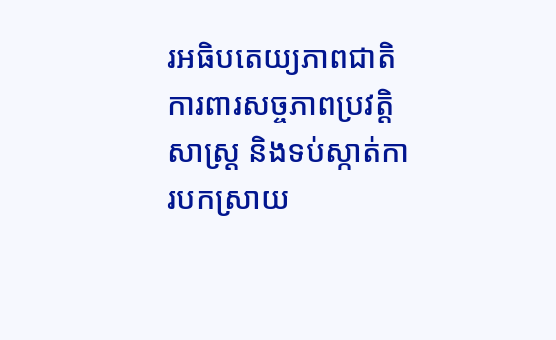រអធិបតេយ្យភាពជាតិ ការពារសច្ចភាពប្រវត្តិសាស្ត្រ និងទប់ស្កាត់ការបកស្រាយ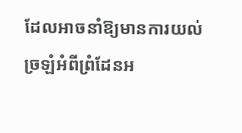ដែលអាចនាំឱ្យមានការយល់ច្រឡំអំពីព្រំដែនអ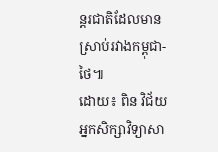ន្តរជាតិដែលមានស្រាប់រវាងកម្ពុជា-ថៃ៕
ដោយ៖ ពិន វិជ័យ
អ្នកសិក្សាវិទ្យាសា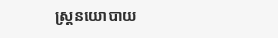ស្ត្រនយោបាយ